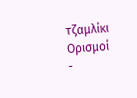τζαμλίκι
Ορισμοί
-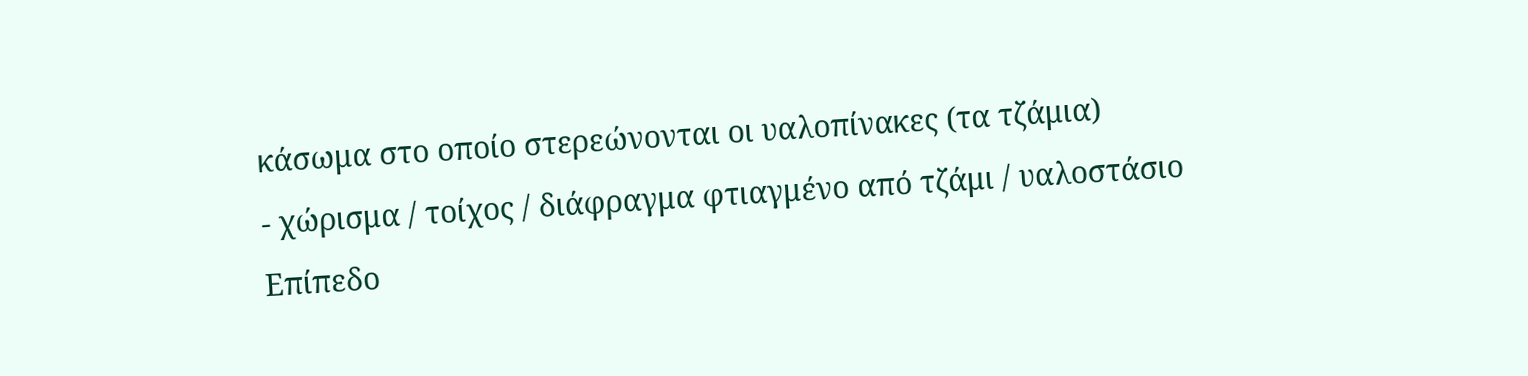κάσωμα στο οποίο στερεώνονται οι υαλοπίνακες (τα τζάμια)
- χώρισμα / τοίχος / διάφραγμα φτιαγμένο από τζάμι / υαλοστάσιο
Επίπεδο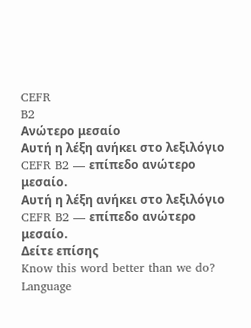CEFR
B2
Ανώτερο μεσαίο
Αυτή η λέξη ανήκει στο λεξιλόγιο CEFR B2 — επίπεδο ανώτερο μεσαίο.
Αυτή η λέξη ανήκει στο λεξιλόγιο CEFR B2 — επίπεδο ανώτερο μεσαίο.
Δείτε επίσης
Know this word better than we do? Language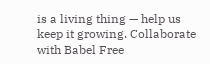is a living thing — help us keep it growing. Collaborate with Babel Free